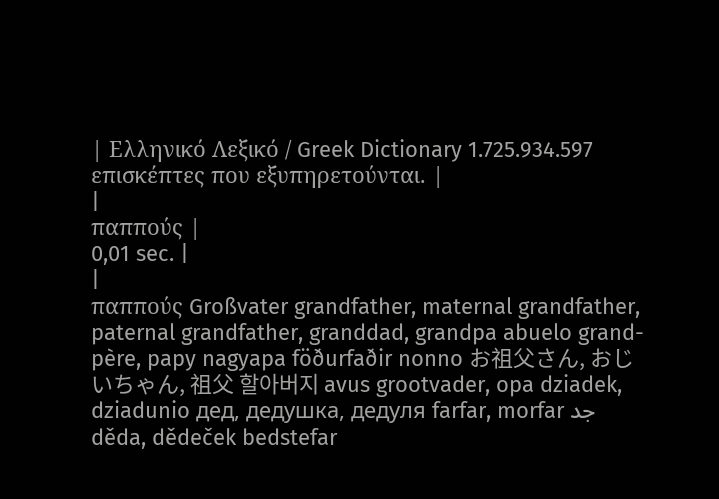| Ελληνικό Λεξικό / Greek Dictionary 1.725.934.597 επισκέπτες που εξυπηρετούνται. |
|
παππούς |
0,01 sec. |
|
παππούς Großvater grandfather, maternal grandfather, paternal grandfather, granddad, grandpa abuelo grand-père, papy nagyapa föðurfaðir nonno お祖父さん, おじいちゃん, 祖父 할아버지 avus grootvader, opa dziadek, dziadunio дед, дедушка, дедуля farfar, morfar جد děda, dědeček bedstefar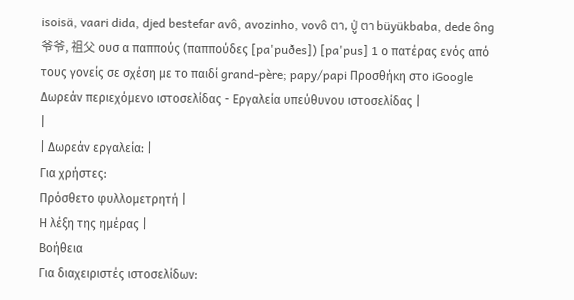isoisä, vaari dida, djed bestefar avô, avozinho, vovô ตา, ปู่ ตา büyükbaba, dede ông 爷爷, 祖父 ουσ α παππούς (παππούδες [pa'puðes]) [pa'pus] 1 ο πατέρας ενός από τους γονείς σε σχέση με το παιδί grand-père; papy/papi Προσθήκη στο iGoogle Δωρεάν περιεχόμενο ιστοσελίδας - Εργαλεία υπεύθυνου ιστοσελίδας |
|
| Δωρεάν εργαλεία: |
Για χρήστες:
Πρόσθετο φυλλομετρητή |
Η λέξη της ημέρας |
Βοήθεια
Για διαχειριστές ιστοσελίδων: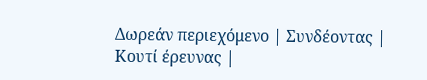Δωρεάν περιεχόμενο | Συνδέοντας | Κουτί έρευνας |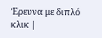Έρευνα με διπλό κλικ |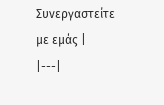Συνεργαστείτε με εμάς |
|---|